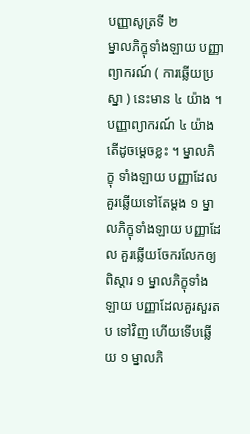បញ្ញាសូត្រទី ២
ម្នាលភិក្ខុទាំងឡាយ បញ្ញាព្យាករណ៍ ( ការឆ្លើយប្រស្នា ) នេះមាន ៤ យ៉ាង ។ បញ្ញាព្យាករណ៍ ៤ យ៉ាង តើដូចម្តេចខ្លះ ។ ម្នាលភិក្ខុ ទាំងឡាយ បញ្ញាដែលគួរឆ្លើយទៅតែម្តង ១ ម្នាលភិក្ខុទាំងឡាយ បញ្ញាដែល គួរឆ្លើយចែករលែកឲ្យពិស្តារ ១ ម្នាលភិក្ខុទាំងឡាយ បញ្ញាដែលគួរសួរតប ទៅវិញ ហើយទើបឆ្លើយ ១ ម្នាលភិ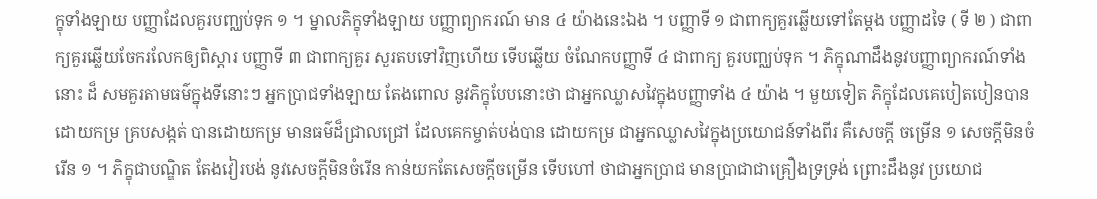ក្ខុទាំងឡាយ បញ្ញាដែលគួរបញ្ឈប់ទុក ១ ។ ម្នាលភិក្ខុទាំងឡាយ បញ្ញាព្យាករណ៍ មាន ៤ យ៉ាងនេះឯង ។ បញ្ញាទី ១ ជាពាក្យគួរឆ្លើយទៅតែម្តង បញ្ញាដទៃ ( ទី ២ ) ជាពាក្យគួរឆ្លើយចែករលែកឲ្យពិស្តារ បញ្ញាទី ៣ ជាពាក្យគួរ សួរតបទៅវិញហើយ ទើបឆ្លើយ ចំណែកបញ្ញាទី ៤ ជាពាក្យ គួរបញ្ឈប់ទុក ។ ភិក្ខុណាដឹងនូវបញ្ញាព្យាករណ៍ទាំងនោះ ដ៏ សមគួរតាមធម៌ក្នុងទីនោះៗ អ្នកប្រាជទាំងឡាយ តែងពោល នូវភិក្ខុបែបនោះថា ជាអ្នកឈ្លាសវៃក្នុងបញ្ញាទាំង ៤ យ៉ាង ។ មួយទៀត ភិក្ខុដែលគេបៀតបៀនបានដោយកម្រ គ្របសង្កត់ បានដោយកម្រ មានធម៌ដ៏ជ្រាលជ្រៅ ដែលគេកម្ចាត់បង់បាន ដោយកម្រ ជាអ្នកឈ្លាសវៃក្នុងប្រយោជន៍ទាំងពីរ គឺសេចក្តី ចម្រើន ១ សេចក្តីមិនចំរើន ១ ។ ភិក្ខុជាបណ្ឌិត តែងវៀរបង់ នូវសេចក្តីមិនចំរើន កាន់យកតែសេចក្តីចម្រើន ទើបហៅ ថាជាអ្នកប្រាជ មានប្រាជាជាគ្រឿងទ្រទ្រង់ ព្រោះដឹងនូវ ប្រយោជ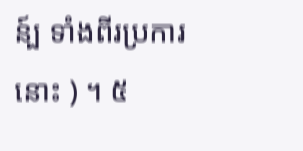ន៍្ប ទាំងពីរប្រការនោះ ) ។ ៥